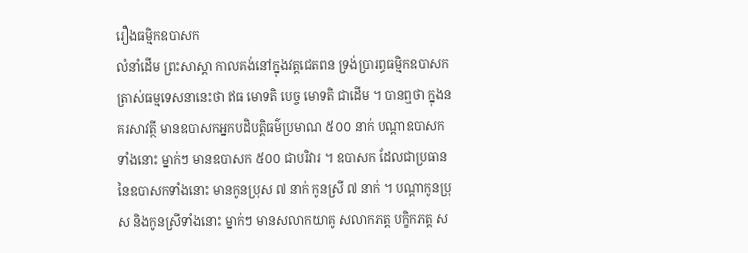រឿងធម្មិកឧបាសក
លំនាំដើម ព្រះសាស្តា កាលគង់នៅក្នុងវត្តជេតពន ទ្រង់ប្រារព្ធធម្មិកឧបាសក ត្រាស់ធម្មទេសនានេះថា ឥធ មោទតិ បេច្ច មោទតិ ជាដើម ។ បានឮថា ក្នុងនគរសាវត្ថី មានឧបាសកអ្នកបដិបត្តិធម៌ប្រមាណ ៥០០ នាក់ បណ្តាឧបាសកទាំងនោះ ម្នាក់ៗ មានឧបាសក ៥០០ ជាបរិវារ ។ ឧបាសក ដែលជាប្រធាននៃឧបាសកទាំងនោះ មានកូនប្រុស ៧ នាក់ កូនស្រី ៧ នាក់ ។ បណ្តាកូនប្រុស និងកូនស្រីទាំងនោះ ម្នាក់ៗ មានសលាកយាគូ សលាកភត្ត បក្ខិកភត្ត ស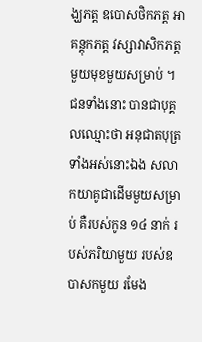ង្ឃភត្ត ឧបោសថិកភត្ត អាគន្តុកភត្ត វស្សាវាសិកភត្ត មួយមុខមួយសម្រាប់ ។ ជនទាំងនោះ បានជាបុគ្គលឈ្មោះថា អនុជាតបុត្រទាំងអស់នោះឯង សលាកយាគូជាដើមមួយសម្រាប់ គឺរបស់កូន ១៤ នាក់ របស់ភរិយាមួយ របស់ឧបាសកមួយ រមែង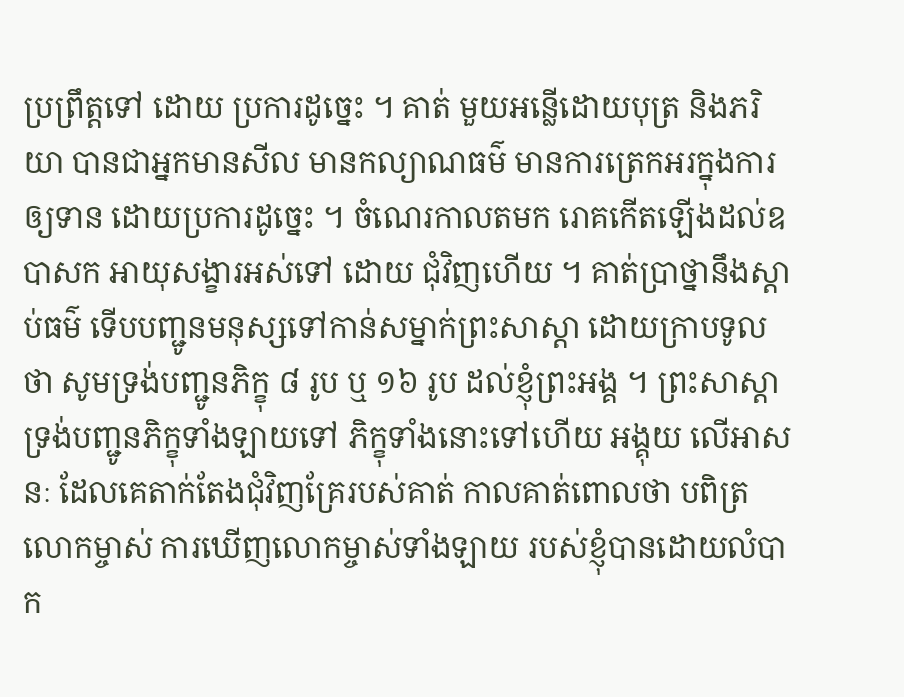ប្រព្រឹត្តទៅ ដោយ ប្រការដូច្នេះ ។ គាត់ មួយអន្លើដោយបុត្រ និងភរិយា បានជាអ្នកមានសីល មានកល្យាណធម៌ មានការត្រេកអរក្នុងការឲ្យទាន ដោយប្រការដូច្នេះ ។ ចំណេរកាលតមក រោគកើតឡើងដល់ឧបាសក អាយុសង្ខារអស់ទៅ ដោយ ជុំវិញហើយ ។ គាត់ប្រាថ្នានឹងស្តាប់ធម៌ ទើបបញ្ជូនមនុស្សទៅកាន់សម្នាក់ព្រះសាស្តា ដោយក្រាបទូលថា សូមទ្រង់បញ្ជូនភិក្ខុ ៨ រូប ឬ ១៦ រូប ដល់ខ្ញុំព្រះអង្គ ។ ព្រះសាស្តាទ្រង់បញ្ជូនភិក្ខុទាំងឡាយទៅ ភិក្ខុទាំងនោះទៅហើយ អង្គុយ លើអាសនៈ ដែលគេតាក់តែងជុំវិញគ្រែរបស់គាត់ កាលគាត់ពោលថា បពិត្រលោកម្ចាស់ ការឃើញលោកម្ចាស់ទាំងឡាយ របស់ខ្ញុំបានដោយលំបាក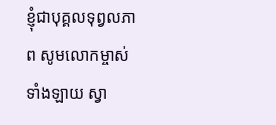ខ្ញុំជាបុគ្គលទុព្វលភាព សូមលោកម្ចាស់ទាំងឡាយ ស្វា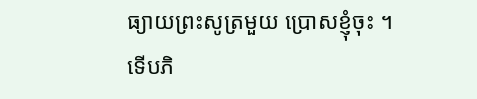ធ្យាយព្រះសូត្រមួយ ប្រោសខ្ញុំចុះ ។ ទើបភិ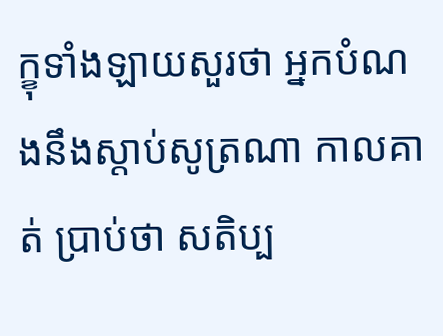ក្ខុទាំងឡាយសួរថា អ្នកបំណងនឹងស្តាប់សូត្រណា កាលគាត់ ប្រាប់ថា សតិប្ប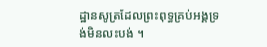ដ្ឋានសូត្រដែលព្រះពុទ្ធគ្រប់អង្គទ្រង់មិនលះបង់ ។